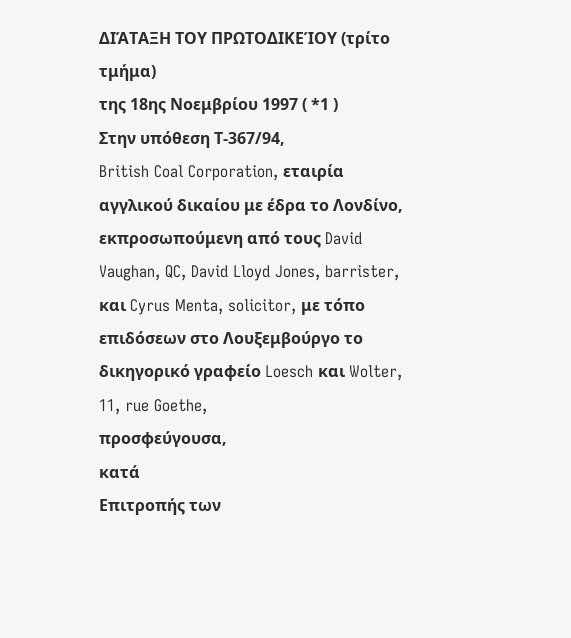ΔΙΆΤΑΞΗ ΤΟΥ ΠΡΩΤΟΔΙΚΕΊΟΥ (τρίτο τμήμα)
της 18ης Νοεμβρίου 1997 ( *1 )
Στην υπόθεση Τ-367/94,
British Coal Corporation, εταιρία αγγλικού δικαίου με έδρα το Λονδίνο, εκπροσωπούμενη από τους David Vaughan, QC, David Lloyd Jones, barrister, και Cyrus Menta, solicitor, με τόπο επιδόσεων στο Λουξεμβούργο το δικηγορικό γραφείο Loesch και Wolter, 11, rue Goethe,
προσφεύγουσα,
κατά
Επιτροπής των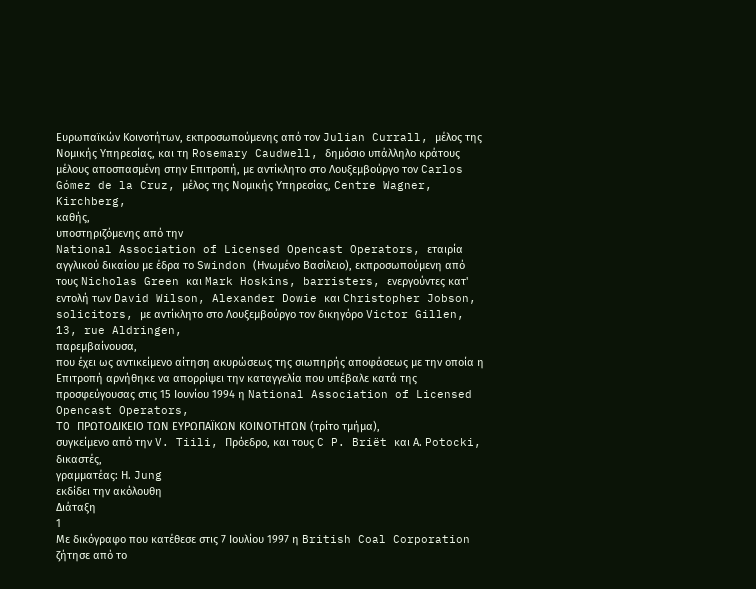Ευρωπαϊκών Κοινοτήτων, εκπροσωπούμενης από τον Julian Currall, μέλος της Νομικής Υπηρεσίας, και τη Rosemary Caudwell, δημόσιο υπάλληλο κράτους μέλους αποσπασμένη στην Επιτροπή, με αντίκλητο στο Λουξεμβούργο τον Carlos Gómez de la Cruz, μέλος της Νομικής Υπηρεσίας, Centre Wagner, Kirchberg,
καθής,
υποστηριζόμενης από την
National Association of Licensed Opencast Operators, εταιρία αγγλικού δικαίου με έδρα το Swindon (Ηνωμένο Βασίλειο), εκπροσωπούμενη από τους Nicholas Green και Mark Hoskins, barristers, ενεργούντες κατ' εντολή των David Wilson, Alexander Dowie και Christopher Jobson, solicitors, με αντίκλητο στο Λουξεμβούργο τον δικηγόρο Victor Gillen, 13, rue Aldringen,
παρεμβαίνουσα,
που έχει ως αντικείμενο αίτηση ακυρώσεως της σιωπηρής αποφάσεως με την οποία η Επιτροπή αρνήθηκε να απορρίψει την καταγγελία που υπέβαλε κατά της προσφεύγουσας στις 15 Ιουνίου 1994 η National Association of Licensed Opencast Operators,
TO ΠΡΩΤΟΔΙΚΕΙΟ ΤΩΝ ΕΥΡΩΠΑΪΚΩΝ ΚΟΙΝΟΤΗΤΩΝ (τρίτο τμήμα),
συγκείμενο από την V. Tiili, Πρόεδρο, και τους C P. Briët και Α. Potocki, δικαστές,
γραμματέας: Η. Jung
εκδίδει την ακόλουθη
Διάταξη
1
Με δικόγραφο που κατέθεσε στις 7 Ιουλίου 1997 η British Coal Corporation ζήτησε από το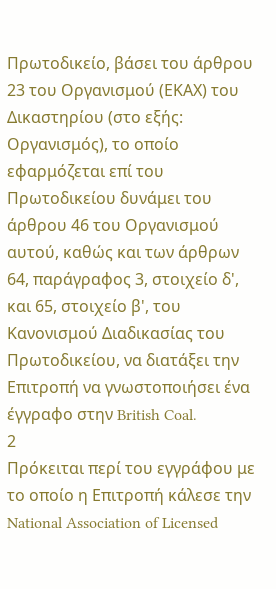Πρωτοδικείο, βάσει του άρθρου 23 του Οργανισμού (ΕΚΑΧ) του Δικαστηρίου (στο εξής: Οργανισμός), το οποίο εφαρμόζεται επί του Πρωτοδικείου δυνάμει του άρθρου 46 του Οργανισμού αυτού, καθώς και των άρθρων 64, παράγραφος 3, στοιχείο δ', και 65, στοιχείο β', του Κανονισμού Διαδικασίας του Πρωτοδικείου, να διατάξει την Επιτροπή να γνωστοποιήσει ένα έγγραφο στην British Coal.
2
Πρόκειται περί του εγγράφου με το οποίο η Επιτροπή κάλεσε την National Association of Licensed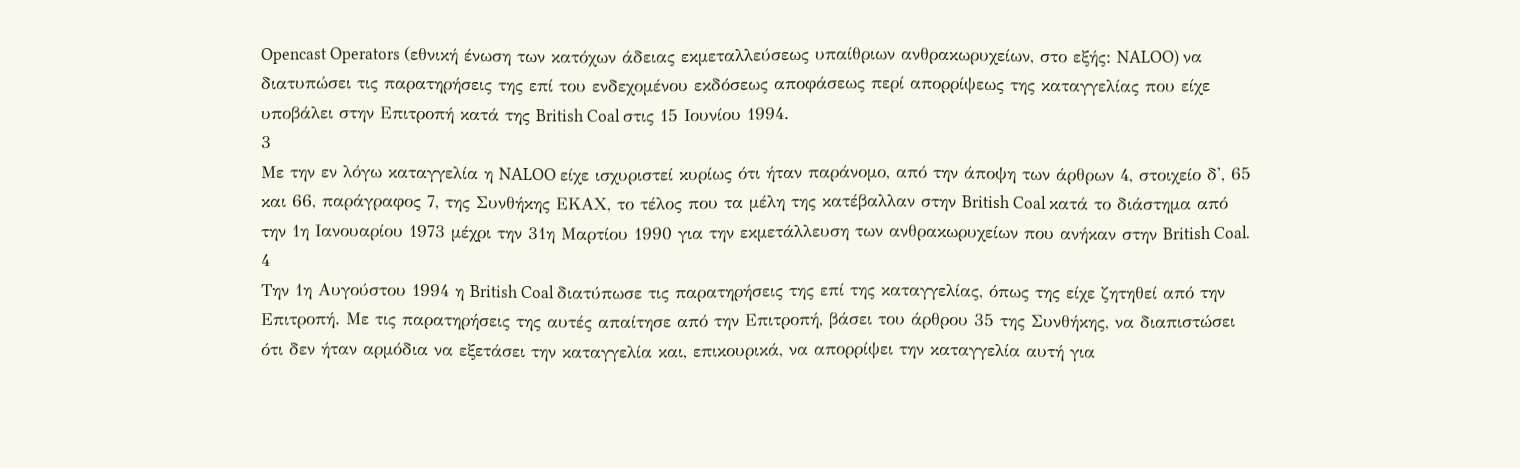Opencast Operators (εθνική ένωση των κατόχων άδειας εκμεταλλεύσεως υπαίθριων ανθρακωρυχείων, στο εξής: NALOO) να διατυπώσει τις παρατηρήσεις της επί του ενδεχομένου εκδόσεως αποφάσεως περί απορρίψεως της καταγγελίας που είχε υποβάλει στην Επιτροπή κατά της British Coal στις 15 Ιουνίου 1994.
3
Με την εν λόγω καταγγελία η NALOO είχε ισχυριστεί κυρίως ότι ήταν παράνομο, από την άποψη των άρθρων 4, στοιχείο δ', 65 και 66, παράγραφος 7, της Συνθήκης ΕΚΑΧ, το τέλος που τα μέλη της κατέβαλλαν στην British Coal κατά το διάστημα από την 1η Ιανουαρίου 1973 μέχρι την 31η Μαρτίου 1990 για την εκμετάλλευση των ανθρακωρυχείων που ανήκαν στην British Coal.
4
Την 1η Αυγούστου 1994 η British Coal διατύπωσε τις παρατηρήσεις της επί της καταγγελίας, όπως της είχε ζητηθεί από την Επιτροπή. Με τις παρατηρήσεις της αυτές απαίτησε από την Επιτροπή, βάσει του άρθρου 35 της Συνθήκης, να διαπιστώσει ότι δεν ήταν αρμόδια να εξετάσει την καταγγελία και, επικουρικά, να απορρίψει την καταγγελία αυτή για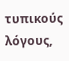τυπικούς λόγους,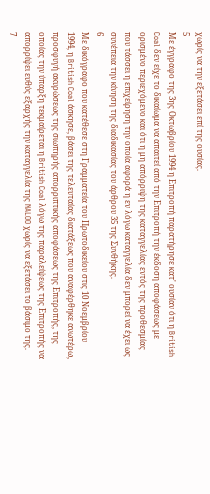χωρίς να την εξετάσει επί της ουσίας.
5
Με έγγραφο της 3ης Οκτωβρίου 1994 η Επιτροπή παρατήρησε κατ' ουσίαν ότι η British Coal δεν είχε το δικαίωμα να απαιτεί από την Επιτροπή την έκδοση αποφάσεως με ορισμένο περιεχόμενο και ότι η μη απόρριψη της καταγγελίας εντός της προθεσμίας που τάσσει η επιχείρηση την οποία αφορά η εν λόγω καταγγελία δεν μπορεί να έχει ως συνέπεια την κίνηση της διαδικασίας του άρθρου 35 της Συνθήκης.
6
Με δικόγραφο που κατέθεσε στη Γραμματεία του Πρωτοδικείου στις 10 Νοεμβρίου 1994, η British Coal άσκησε, βάσει της τελευταίας διατάξεως που αναφέρθηκε ανωτέρω, προσφυγή ακυρώσεως της σιωπηρής απορριπτικής αποφάσεως της Επιτροπής, της οποίας την ύπαρξη τεκμαίρεται η British Coal λόγω της παραλείψεως της Επιτροπής να απορρίψει ευθύς εξαρχής την καταγγελία της NALOO χωρίς να εξετάσει το βάσιμο της.
7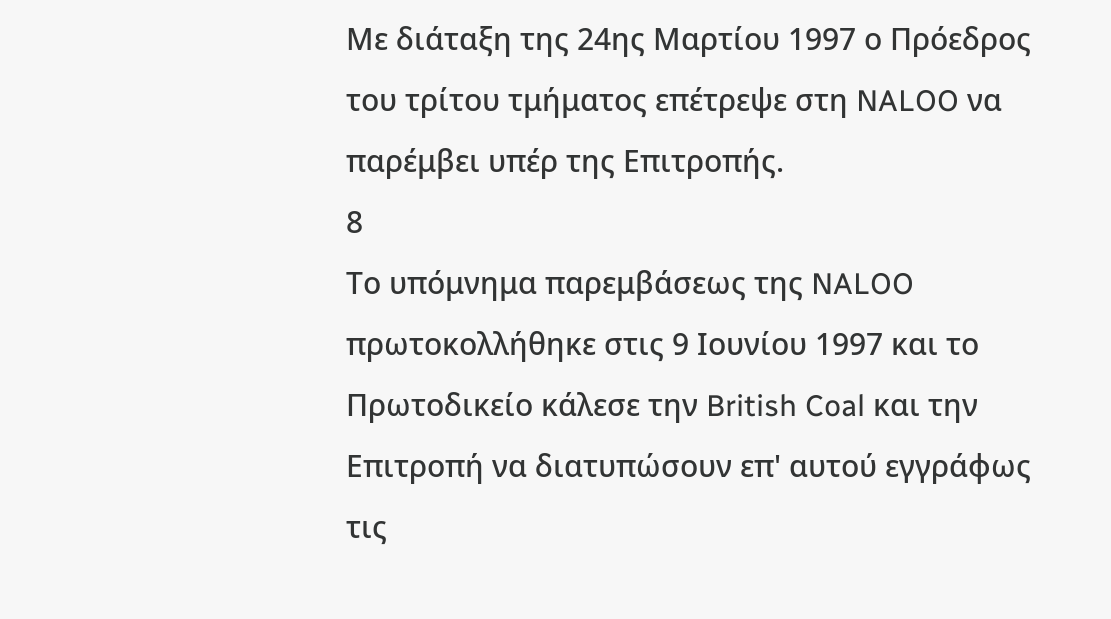Με διάταξη της 24ης Μαρτίου 1997 ο Πρόεδρος του τρίτου τμήματος επέτρεψε στη NALOO να παρέμβει υπέρ της Επιτροπής.
8
Το υπόμνημα παρεμβάσεως της NALOO πρωτοκολλήθηκε στις 9 Ιουνίου 1997 και το Πρωτοδικείο κάλεσε την British Coal και την Επιτροπή να διατυπώσουν επ' αυτού εγγράφως τις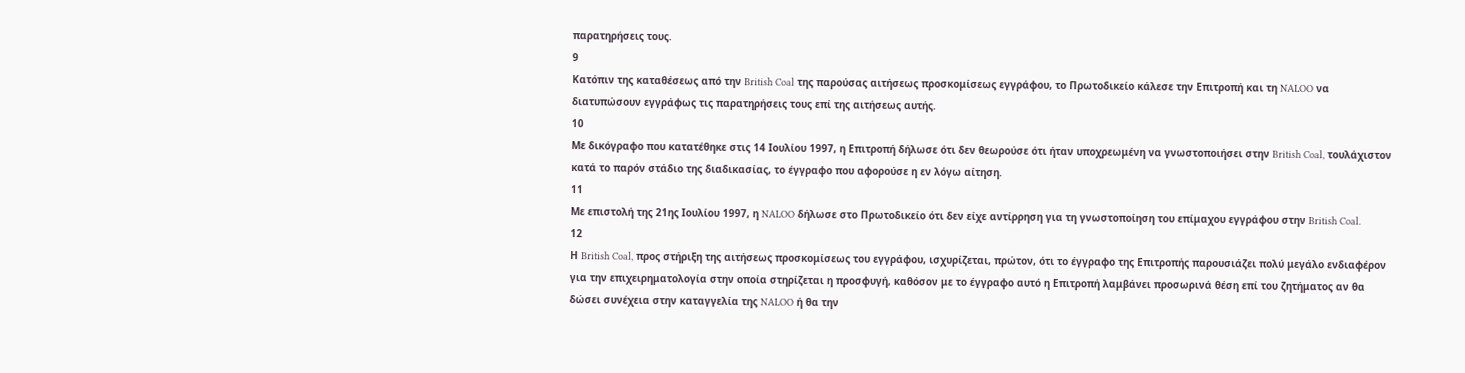παρατηρήσεις τους.
9
Κατόπιν της καταθέσεως από την British Coal της παρούσας αιτήσεως προσκομίσεως εγγράφου, το Πρωτοδικείο κάλεσε την Επιτροπή και τη NALOO να διατυπώσουν εγγράφως τις παρατηρήσεις τους επί της αιτήσεως αυτής.
10
Με δικόγραφο που κατατέθηκε στις 14 Ιουλίου 1997, η Επιτροπή δήλωσε ότι δεν θεωρούσε ότι ήταν υποχρεωμένη να γνωστοποιήσει στην British Coal, τουλάχιστον κατά το παρόν στάδιο της διαδικασίας, το έγγραφο που αφορούσε η εν λόγω αίτηση.
11
Με επιστολή της 21ης Ιουλίου 1997, η NALOO δήλωσε στο Πρωτοδικείο ότι δεν είχε αντίρρηση για τη γνωστοποίηση του επίμαχου εγγράφου στην British Coal.
12
Η British Coal, προς στήριξη της αιτήσεως προσκομίσεως του εγγράφου, ισχυρίζεται, πρώτον, ότι το έγγραφο της Επιτροπής παρουσιάζει πολύ μεγάλο ενδιαφέρον για την επιχειρηματολογία στην οποία στηρίζεται η προσφυγή, καθόσον με το έγγραφο αυτό η Επιτροπή λαμβάνει προσωρινά θέση επί του ζητήματος αν θα δώσει συνέχεια στην καταγγελία της NALOO ή θα την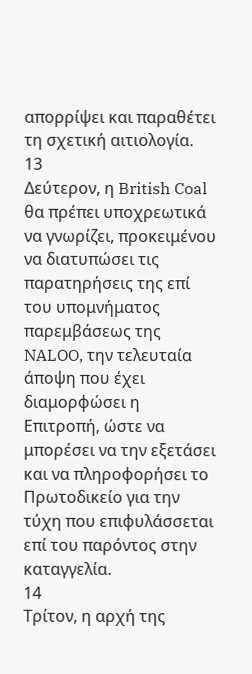απορρίψει και παραθέτει τη σχετική αιτιολογία.
13
Δεύτερον, η British Coal θα πρέπει υποχρεωτικά να γνωρίζει, προκειμένου να διατυπώσει τις παρατηρήσεις της επί του υπομνήματος παρεμβάσεως της NALOO, την τελευταία άποψη που έχει διαμορφώσει η Επιτροπή, ώστε να μπορέσει να την εξετάσει και να πληροφορήσει το Πρωτοδικείο για την τύχη που επιφυλάσσεται επί του παρόντος στην καταγγελία.
14
Τρίτον, η αρχή της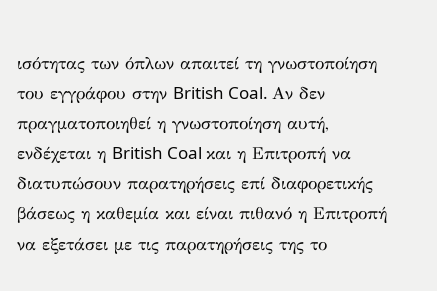ισότητας των όπλων απαιτεί τη γνωστοποίηση του εγγράφου στην British Coal. Αν δεν πραγματοποιηθεί η γνωστοποίηση αυτή, ενδέχεται η British Coal και η Επιτροπή να διατυπώσουν παρατηρήσεις επί διαφορετικής βάσεως η καθεμία και είναι πιθανό η Επιτροπή να εξετάσει με τις παρατηρήσεις της το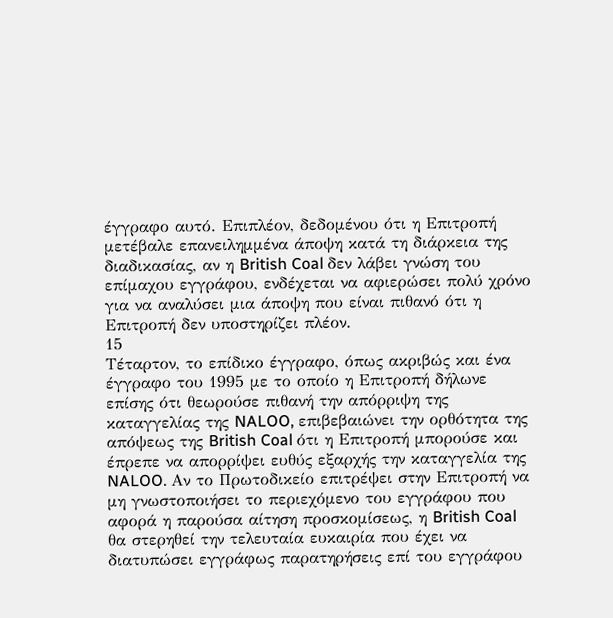έγγραφο αυτό. Επιπλέον, δεδομένου ότι η Επιτροπή μετέβαλε επανειλημμένα άποψη κατά τη διάρκεια της διαδικασίας, αν η British Coal δεν λάβει γνώση του επίμαχου εγγράφου, ενδέχεται να αφιερώσει πολύ χρόνο για να αναλύσει μια άποψη που είναι πιθανό ότι η Επιτροπή δεν υποστηρίζει πλέον.
15
Τέταρτον, το επίδικο έγγραφο, όπως ακριβώς και ένα έγγραφο του 1995 με το οποίο η Επιτροπή δήλωνε επίσης ότι θεωρούσε πιθανή την απόρριψη της καταγγελίας της NALOO, επιβεβαιώνει την ορθότητα της απόψεως της British Coal ότι η Επιτροπή μπορούσε και έπρεπε να απορρίψει ευθύς εξαρχής την καταγγελία της NALOO. Αν το Πρωτοδικείο επιτρέψει στην Επιτροπή να μη γνωστοποιήσει το περιεχόμενο του εγγράφου που αφορά η παρούσα αίτηση προσκομίσεως, η British Coal θα στερηθεί την τελευταία ευκαιρία που έχει να διατυπώσει εγγράφως παρατηρήσεις επί του εγγράφου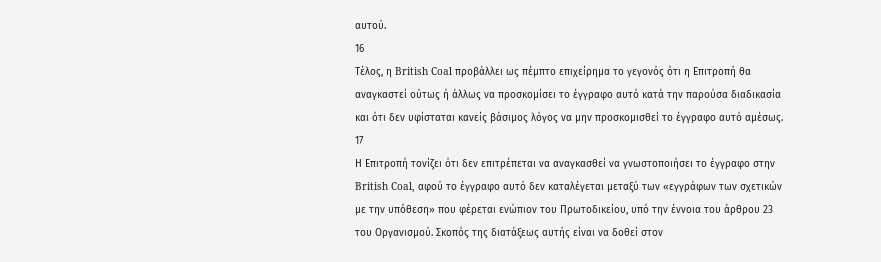αυτού.
16
Τέλος, η British Coal προβάλλει ως πέμπτο επιχείρημα το γεγονός ότι η Επιτροπή θα αναγκαστεί ούτως ή άλλως να προσκομίσει το έγγραφο αυτό κατά την παρούσα διαδικασία και ότι δεν υφίσταται κανείς βάσιμος λόγος να μην προσκομισθεί το έγγραφο αυτό αμέσως.
17
Η Επιτροπή τονίζει ότι δεν επιτρέπεται να αναγκασθεί να γνωστοποιήσει το έγγραφο στην British Coal, αφού το έγγραφο αυτό δεν καταλέγεται μεταξύ των «εγγράφων των σχετικών με την υπόθεση» που φέρεται ενώπιον του Πρωτοδικείου, υπό την έννοια του άρθρου 23 του Οργανισμού. Σκοπός της διατάξεως αυτής είναι να δοθεί στον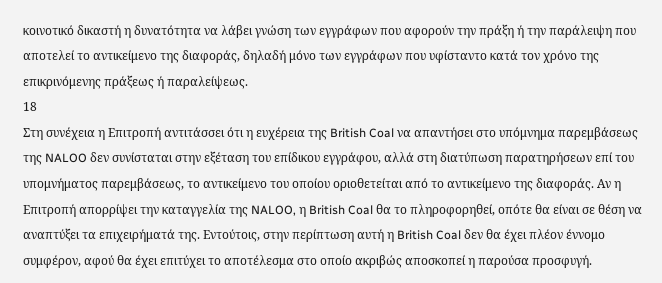κοινοτικό δικαστή η δυνατότητα να λάβει γνώση των εγγράφων που αφορούν την πράξη ή την παράλειψη που αποτελεί το αντικείμενο της διαφοράς, δηλαδή μόνο των εγγράφων που υφίσταντο κατά τον χρόνο της επικρινόμενης πράξεως ή παραλείψεως.
18
Στη συνέχεια η Επιτροπή αντιτάσσει ότι η ευχέρεια της British Coal να απαντήσει στο υπόμνημα παρεμβάσεως της NALOO δεν συνίσταται στην εξέταση του επίδικου εγγράφου, αλλά στη διατύπωση παρατηρήσεων επί του υπομνήματος παρεμβάσεως, το αντικείμενο του οποίου οριοθετείται από το αντικείμενο της διαφοράς. Αν η Επιτροπή απορρίψει την καταγγελία της NALOO, η British Coal θα το πληροφορηθεί, οπότε θα είναι σε θέση να αναπτύξει τα επιχειρήματά της. Εντούτοις, στην περίπτωση αυτή η British Coal δεν θα έχει πλέον έννομο συμφέρον, αφού θα έχει επιτύχει το αποτέλεσμα στο οποίο ακριβώς αποσκοπεί η παρούσα προσφυγή.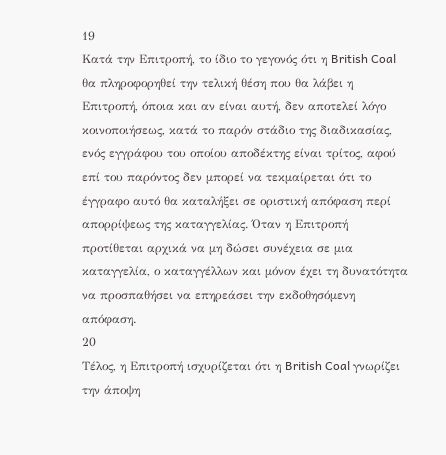19
Κατά την Επιτροπή, το ίδιο το γεγονός ότι η British Coal θα πληροφορηθεί την τελική θέση που θα λάβει η Επιτροπή, όποια και αν είναι αυτή, δεν αποτελεί λόγο κοινοποιήσεως, κατά το παρόν στάδιο της διαδικασίας, ενός εγγράφου του οποίου αποδέκτης είναι τρίτος, αφού επί του παρόντος δεν μπορεί να τεκμαίρεται ότι το έγγραφο αυτό θα καταλήξει σε οριστική απόφαση περί απορρίψεως της καταγγελίας. Όταν η Επιτροπή προτίθεται αρχικά να μη δώσει συνέχεια σε μια καταγγελία, ο καταγγέλλων και μόνον έχει τη δυνατότητα να προσπαθήσει να επηρεάσει την εκδοθησόμενη απόφαση.
20
Τέλος, η Επιτροπή ισχυρίζεται ότι η British Coal γνωρίζει την άποψη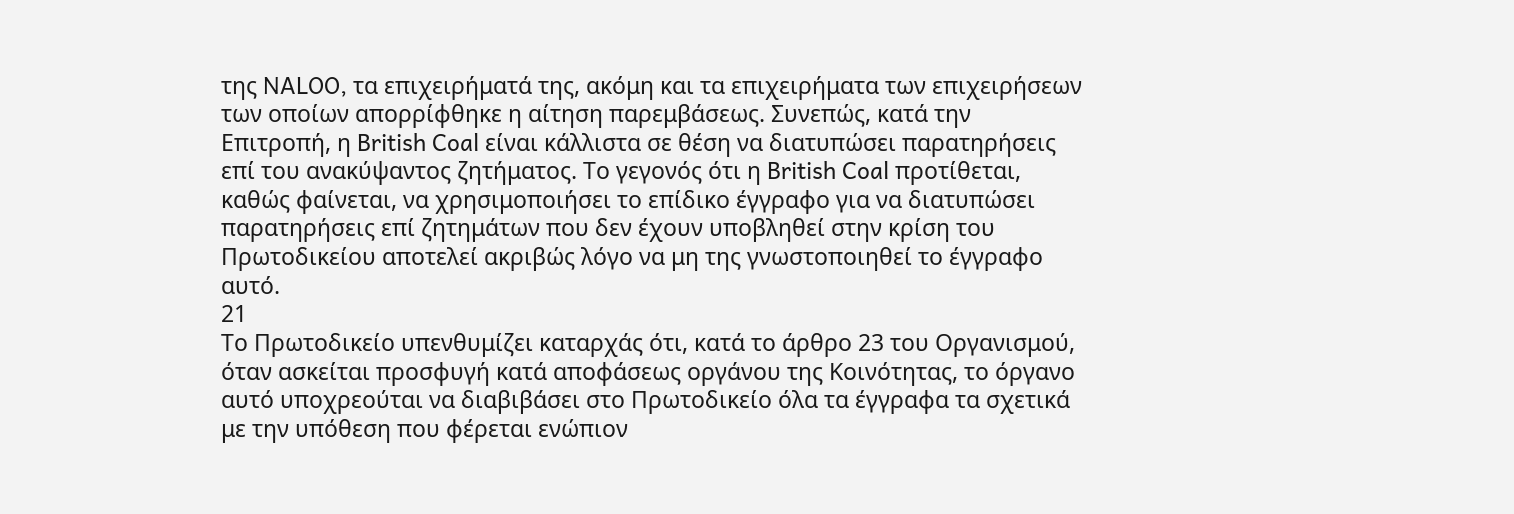της NALOO, τα επιχειρήματά της, ακόμη και τα επιχειρήματα των επιχειρήσεων των οποίων απορρίφθηκε η αίτηση παρεμβάσεως. Συνεπώς, κατά την Επιτροπή, η British Coal είναι κάλλιστα σε θέση να διατυπώσει παρατηρήσεις επί του ανακύψαντος ζητήματος. Το γεγονός ότι η British Coal προτίθεται, καθώς φαίνεται, να χρησιμοποιήσει το επίδικο έγγραφο για να διατυπώσει παρατηρήσεις επί ζητημάτων που δεν έχουν υποβληθεί στην κρίση του Πρωτοδικείου αποτελεί ακριβώς λόγο να μη της γνωστοποιηθεί το έγγραφο αυτό.
21
Το Πρωτοδικείο υπενθυμίζει καταρχάς ότι, κατά το άρθρο 23 του Οργανισμού, όταν ασκείται προσφυγή κατά αποφάσεως οργάνου της Κοινότητας, το όργανο αυτό υποχρεούται να διαβιβάσει στο Πρωτοδικείο όλα τα έγγραφα τα σχετικά με την υπόθεση που φέρεται ενώπιον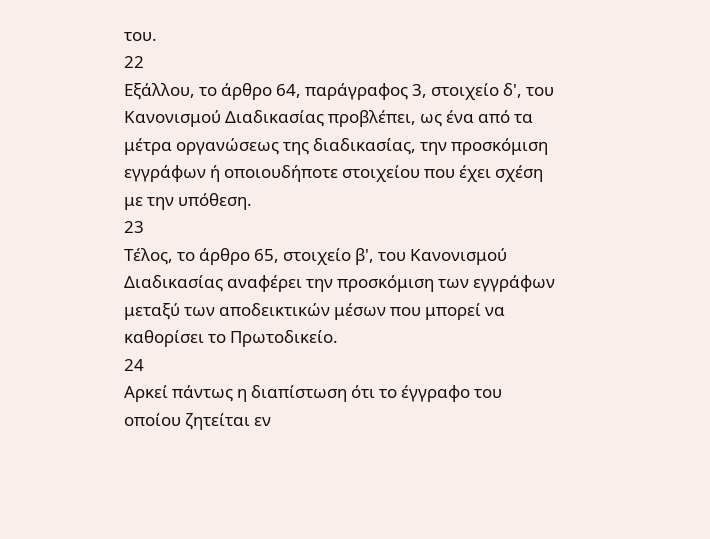του.
22
Εξάλλου, το άρθρο 64, παράγραφος 3, στοιχείο δ', του Κανονισμού Διαδικασίας προβλέπει, ως ένα από τα μέτρα οργανώσεως της διαδικασίας, την προσκόμιση εγγράφων ή οποιουδήποτε στοιχείου που έχει σχέση με την υπόθεση.
23
Τέλος, το άρθρο 65, στοιχείο β', του Κανονισμού Διαδικασίας αναφέρει την προσκόμιση των εγγράφων μεταξύ των αποδεικτικών μέσων που μπορεί να καθορίσει το Πρωτοδικείο.
24
Αρκεί πάντως η διαπίστωση ότι το έγγραφο του οποίου ζητείται εν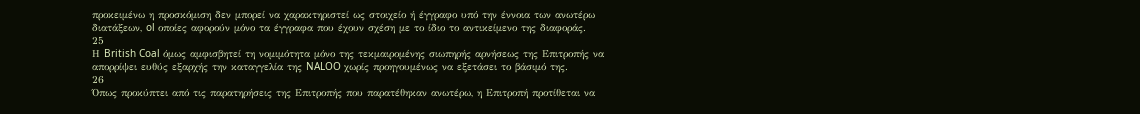προκειμένω η προσκόμιση δεν μπορεί να χαρακτηριστεί ως στοιχείο ή έγγραφο υπό την έννοια των ανωτέρω διατάξεων, ol οποίες αφορούν μόνο τα έγγραφα που έχουν σχέση με το ίδιο το αντικείμενο της διαφοράς.
25
Η British Coal όμως αμφισβητεί τη νομιμότητα μόνο της τεκμαιρομένης σιωπηρής αρνήσεως της Επιτροπής να απορρίψει ευθύς εξαρχής την καταγγελία της NALOO χωρίς προηγουμένως να εξετάσει το βάσιμό της.
26
Όπως προκύπτει από τις παρατηρήσεις της Επιτροπής που παρατέθηκαν ανωτέρω, η Επιτροπή προτίθεται να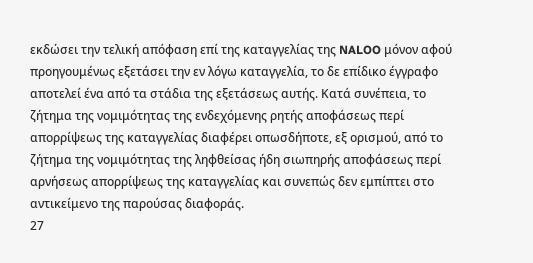εκδώσει την τελική απόφαση επί της καταγγελίας της NALOO μόνον αφού προηγουμένως εξετάσει την εν λόγω καταγγελία, το δε επίδικο έγγραφο αποτελεί ένα από τα στάδια της εξετάσεως αυτής. Κατά συνέπεια, το ζήτημα της νομιμότητας της ενδεχόμενης ρητής αποφάσεως περί απορρίψεως της καταγγελίας διαφέρει οπωσδήποτε, εξ ορισμού, από το ζήτημα της νομιμότητας της ληφθείσας ήδη σιωπηρής αποφάσεως περί αρνήσεως απορρίψεως της καταγγελίας και συνεπώς δεν εμπίπτει στο αντικείμενο της παρούσας διαφοράς.
27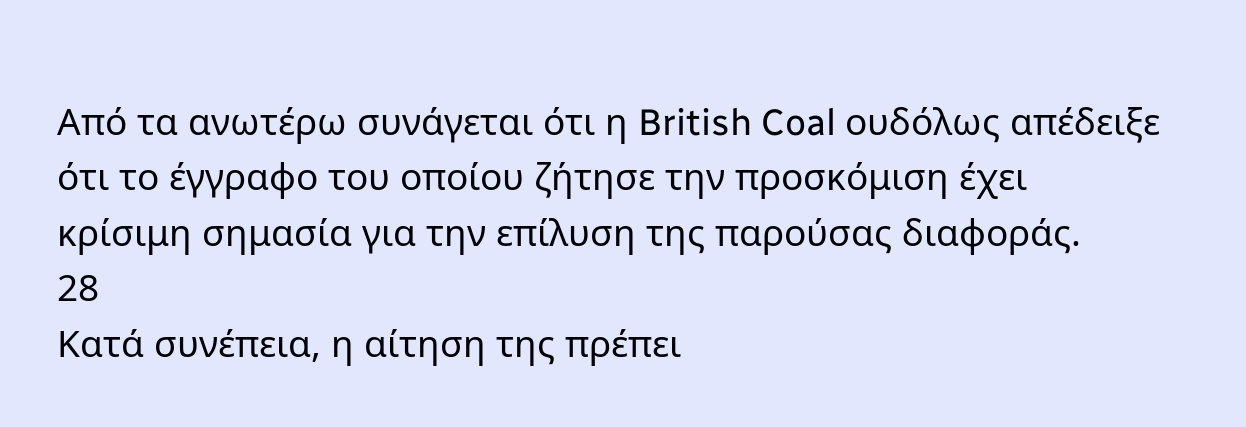Από τα ανωτέρω συνάγεται ότι η British Coal ουδόλως απέδειξε ότι το έγγραφο του οποίου ζήτησε την προσκόμιση έχει κρίσιμη σημασία για την επίλυση της παρούσας διαφοράς.
28
Κατά συνέπεια, η αίτηση της πρέπει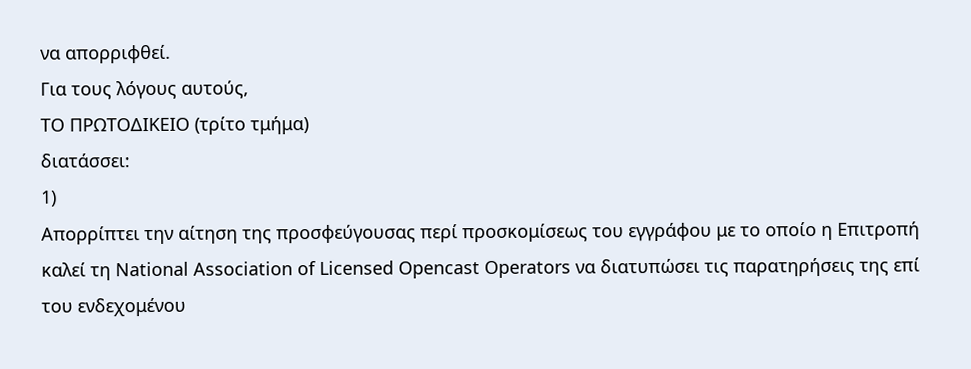να απορριφθεί.
Για τους λόγους αυτούς,
ΤΟ ΠΡΩΤΟΔΙΚΕΙΟ (τρίτο τμήμα)
διατάσσει:
1)
Απορρίπτει την αίτηση της προσφεύγουσας περί προσκομίσεως του εγγράφου με το οποίο η Επιτροπή καλεί τη National Association of Licensed Opencast Operators να διατυπώσει τις παρατηρήσεις της επί του ενδεχομένου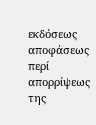εκδόσεως αποφάσεως περί απορρίψεως της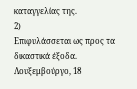καταγγελίας της.
2)
Επιφυλάσσεται ως προς τα δικαστικά έξοδα.
Λουξεμβούργο, 18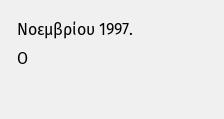Νοεμβρίου 1997.
Ο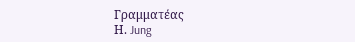Γραμματέας
Η. Jung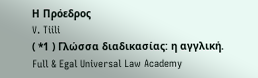Η Πρόεδρος
V. Tiili
( *1 ) Γλώσσα διαδικασίας: η αγγλική.
Full & Egal Universal Law Academy